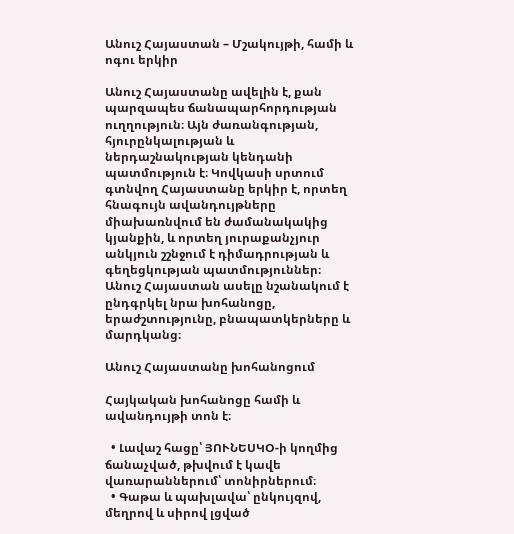Անուշ Հայաստան – Մշակույթի, համի և ոգու երկիր

Անուշ Հայաստանը ավելին է, քան պարզապես ճանապարհորդության ուղղություն։ Այն ժառանգության, հյուրընկալության և ներդաշնակության կենդանի պատմություն է։ Կովկասի սրտում գտնվող Հայաստանը երկիր է, որտեղ հնագույն ավանդույթները միախառնվում են ժամանակակից կյանքին, և որտեղ յուրաքանչյուր անկյուն շշնջում է դիմադրության և գեղեցկության պատմություններ։ Անուշ Հայաստան ասելը նշանակում է ընդգրկել նրա խոհանոցը, երաժշտությունը, բնապատկերները և մարդկանց։

Անուշ Հայաստանը խոհանոցում

Հայկական խոհանոցը համի և ավանդույթի տոն է։

  • Լավաշ հացը՝ ՅՈՒՆԵՍԿՕ-ի կողմից ճանաչված, թխվում է կավե վառարաններում՝ տոնիրներում։
  • Գաթա և պախլավա՝ ընկույզով, մեղրով և սիրով լցված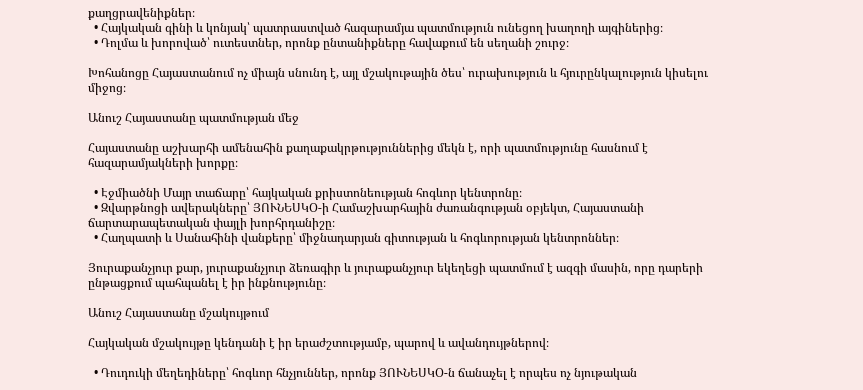քաղցրավենիքներ։
  • Հայկական գինի և կոնյակ՝ պատրաստված հազարամյա պատմություն ունեցող խաղողի այգիներից։
  • Դոլմա և խորոված՝ ուտեստներ, որոնք ընտանիքները հավաքում են սեղանի շուրջ։

Խոհանոցը Հայաստանում ոչ միայն սնունդ է, այլ մշակութային ծես՝ ուրախություն և հյուրընկալություն կիսելու միջոց։

Անուշ Հայաստանը պատմության մեջ

Հայաստանը աշխարհի ամենահին քաղաքակրթություններից մեկն է, որի պատմությունը հասնում է հազարամյակների խորքը։

  • Էջմիածնի Մայր տաճարը՝ հայկական քրիստոնեության հոգևոր կենտրոնը։
  • Զվարթնոցի ավերակները՝ ՅՈՒՆԵՍԿՕ-ի Համաշխարհային ժառանգության օբյեկտ, Հայաստանի ճարտարապետական փայլի խորհրդանիշը։
  • Հաղպատի և Սանահինի վանքերը՝ միջնադարյան գիտության և հոգևորության կենտրոններ։

Յուրաքանչյուր քար, յուրաքանչյուր ձեռագիր և յուրաքանչյուր եկեղեցի պատմում է ազգի մասին, որը դարերի ընթացքում պահպանել է իր ինքնությունը։

Անուշ Հայաստանը մշակույթում

Հայկական մշակույթը կենդանի է իր երաժշտությամբ, պարով և ավանդույթներով։

  • Դուդուկի մեղեդիները՝ հոգևոր հնչյուններ, որոնք ՅՈՒՆԵՍԿՕ-ն ճանաչել է որպես ոչ նյութական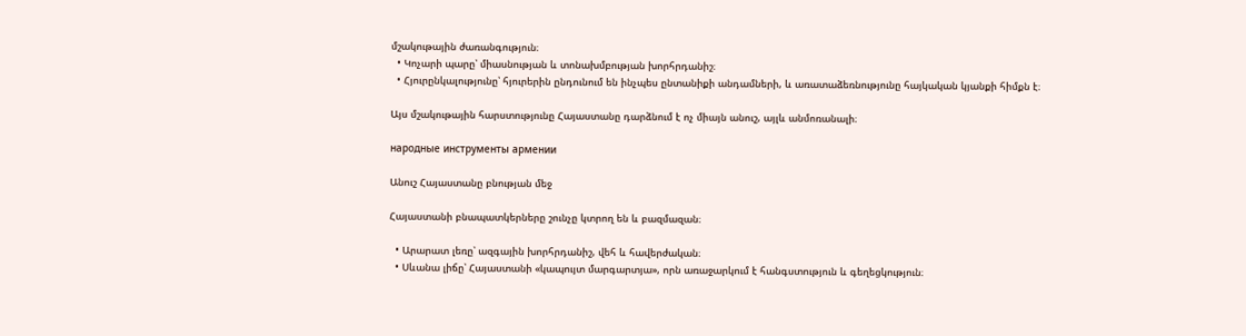մշակութային ժառանգություն։
  • Կոչարի պարը՝ միասնության և տոնախմբության խորհրդանիշ։
  • Հյուրընկալությունը՝ հյուրերին ընդունում են ինչպես ընտանիքի անդամների, և առատաձեռնությունը հայկական կյանքի հիմքն է։

Այս մշակութային հարստությունը Հայաստանը դարձնում է ոչ միայն անուշ, այլև անմոռանալի։

народные инструменты армении

Անուշ Հայաստանը բնության մեջ

Հայաստանի բնապատկերները շունչը կտրող են և բազմազան։

  • Արարատ լեռը՝ ազգային խորհրդանիշ, վեհ և հավերժական։
  • Սևանա լիճը՝ Հայաստանի «կապույտ մարգարտյա», որն առաջարկում է հանգստություն և գեղեցկություն։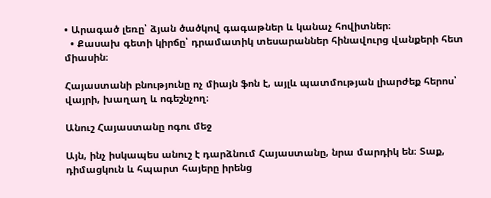• Արագած լեռը՝ ձյան ծածկով գագաթներ և կանաչ հովիտներ։
  • Քասախ գետի կիրճը՝ դրամատիկ տեսարաններ հինավուրց վանքերի հետ միասին։

Հայաստանի բնությունը ոչ միայն ֆոն է, այլև պատմության լիարժեք հերոս՝ վայրի, խաղաղ և ոգեշնչող։

Անուշ Հայաստանը ոգու մեջ

Այն, ինչ իսկապես անուշ է դարձնում Հայաստանը, նրա մարդիկ են։ Տաք, դիմացկուն և հպարտ հայերը իրենց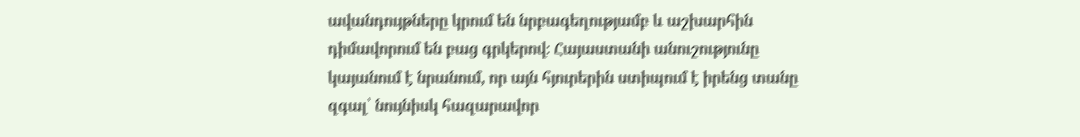ավանդույթները կրում են նրբագեղությամբ և աշխարհին դիմավորում են բաց գրկերով։ Հայաստանի անուշությունը կայանում է նրանում, որ այն հյուրերին ստիպում է իրենց տանը զգալ՝ նույնիսկ հազարավոր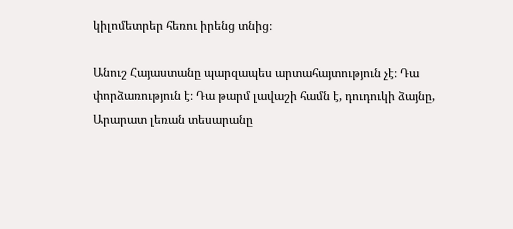կիլոմետրեր հեռու իրենց տնից։

Անուշ Հայաստանը պարզապես արտահայտություն չէ։ Դա փորձառություն է։ Դա թարմ լավաշի համն է, դուդուկի ձայնը, Արարատ լեռան տեսարանը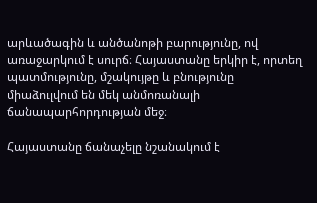արևածագին և անծանոթի բարությունը, ով առաջարկում է սուրճ։ Հայաստանը երկիր է, որտեղ պատմությունը, մշակույթը և բնությունը միաձուլվում են մեկ անմոռանալի ճանապարհորդության մեջ։

Հայաստանը ճանաչելը նշանակում է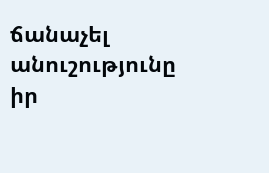ճանաչել անուշությունը իր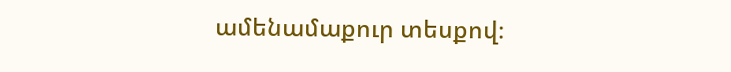ամենամաքուր տեսքով։